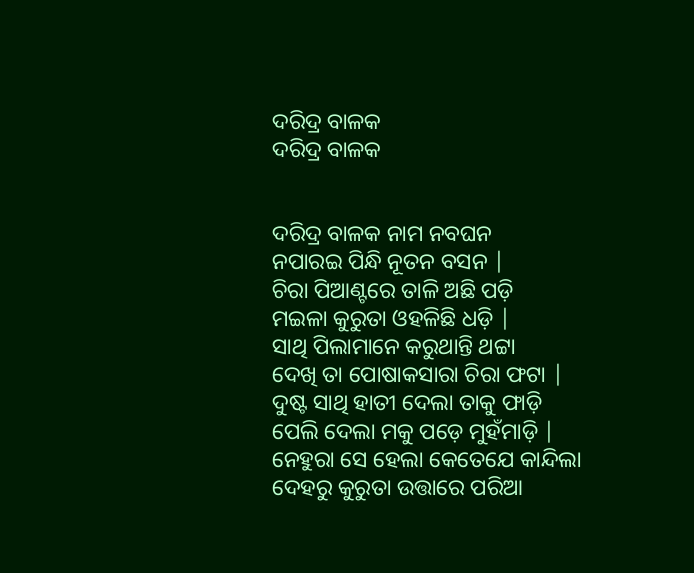ଦରିଦ୍ର ବାଳକ
ଦରିଦ୍ର ବାଳକ


ଦରିଦ୍ର ବାଳକ ନାମ ନବଘନ
ନପାରଇ ପିନ୍ଧି ନୂତନ ବସନ |
ଚିରା ପିଆଣ୍ଟରେ ତାଳି ଅଛି ପଡ଼ି
ମଇଳା କୁରୁତା ଓହଳିଛି ଧଡ଼ି |
ସାଥି ପିଲାମାନେ କରୁଥାନ୍ତି ଥଟ୍ଟା
ଦେଖି ତା ପୋଷାକସାରା ଚିରା ଫଟା |
ଦୁଷ୍ଟ ସାଥି ହାତୀ ଦେଲା ତାକୁ ଫାଡ଼ି
ପେଲି ଦେଲା ମକୁ ପଡ଼େ ମୁହଁମାଡ଼ି |
ନେହୁରା ସେ ହେଲା କେତେଯେ କାନ୍ଦିଲା
ଦେହରୁ କୁରୁତା ଉତ୍ତାରେ ପରିଆ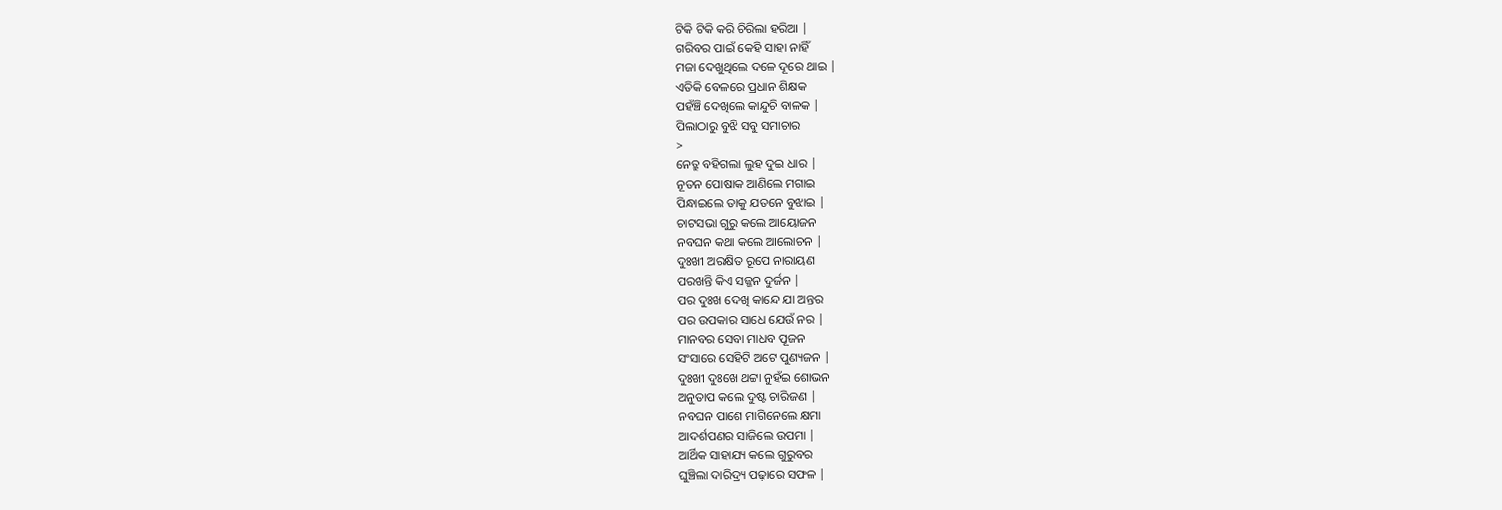ଟିକି ଟିକି କରି ଚିରିଲା ହରିଆ |
ଗରିବର ପାଇଁ କେହି ସାହା ନାହିଁ
ମଜା ଦେଖୁଥିଲେ ଦଳେ ଦୂରେ ଥାଇ |
ଏତିକି ବେଳରେ ପ୍ରଧାନ ଶିକ୍ଷକ
ପହଁଞ୍ଚି ଦେଖିଲେ କାନ୍ଦୁଚି ବାଳକ |
ପିଲାଠାରୁ ବୁଝି ସବୁ ସମାଚାର
>
ନେତ୍ରୁ ବହିଗଲା ଲୁହ ଦୁଇ ଧାର |
ନୂତନ ପୋଷାକ ଆଣିଲେ ମଗାଇ
ପିନ୍ଧାଇଲେ ତାକୁ ଯତନେ ବୁଝାଇ |
ଚାଟସଭା ଗୁରୁ କଲେ ଆୟୋଜନ
ନବଘନ କଥା କଲେ ଆଲୋଚନ |
ଦୁଃଖୀ ଅରକ୍ଷିତ ରୂପେ ନାରାୟଣ
ପରଖନ୍ତି କିଏ ସଜ୍ଜନ ଦୁର୍ଜନ |
ପର ଦୁଃଖ ଦେଖି କାନ୍ଦେ ଯା ଅନ୍ତର
ପର ଉପକାର ସାଧେ ଯେଉଁ ନର |
ମାନବର ସେବା ମାଧବ ପୂଜନ
ସଂସାରେ ସେହିଟି ଅଟେ ପୁଣ୍ୟଜନ |
ଦୁଃଖୀ ଦୁଃଖେ ଥଟ୍ଟା ନୁହଁଇ ଶୋଭନ
ଅନୁତାପ କଲେ ଦୁଷ୍ଟ ଚାରିଜଣ |
ନବଘନ ପାଶେ ମାଗିନେଲେ କ୍ଷମା
ଆଦର୍ଶପଣର ସାଜିଲେ ଉପମା |
ଆର୍ଥିକ ସାହାଯ୍ୟ କଲେ ଗୁରୁବର
ଘୁଞ୍ଚିଲା ଦାରିଦ୍ର୍ୟ ପଢ଼ାରେ ସଫଳ |